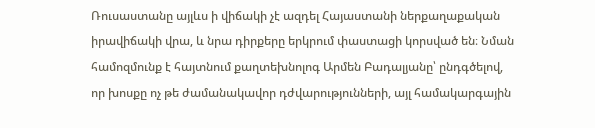Ռուսաստանը այլևս ի վիճակի չէ ազդել Հայաստանի ներքաղաքական իրավիճակի վրա, և նրա դիրքերը երկրում փաստացի կորսված են։ Նման համոզմունք է հայտնում քաղտեխնոլոգ Արմեն Բադալյանը՝ ընդգծելով, որ խոսքը ոչ թե ժամանակավոր դժվարությունների, այլ համակարգային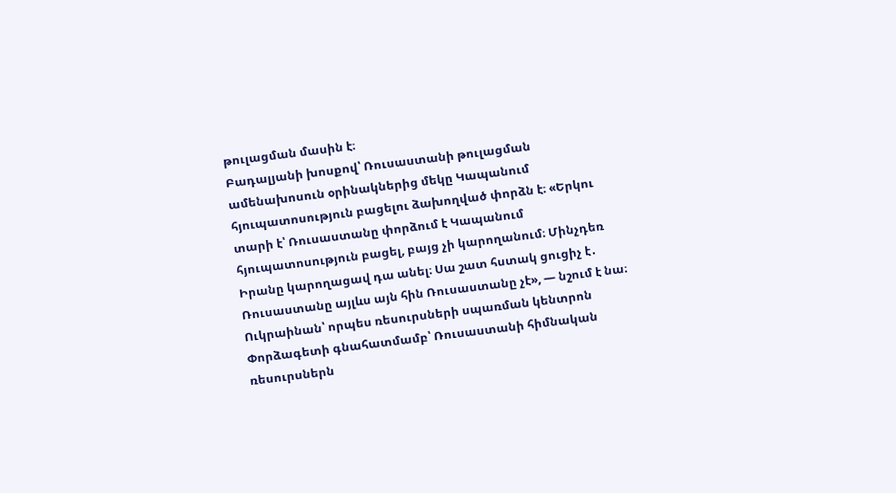թուլացման մասին է։
Բադալյանի խոսքով՝ Ռուսաստանի թուլացման ամենախոսուն օրինակներից մեկը Կապանում հյուպատոսություն բացելու ձախողված փորձն է։ «Երկու տարի է՝ Ռուսաստանը փորձում է Կապանում հյուպատոսություն բացել, բայց չի կարողանում։ Մինչդեռ Իրանը կարողացավ դա անել։ Սա շատ հստակ ցուցիչ է․ Ռուսաստանը այլևս այն հին Ռուսաստանը չէ», — նշում է նա։
Ուկրաինան՝ որպես ռեսուրսների սպառման կենտրոն
Փորձագետի գնահատմամբ՝ Ռուսաստանի հիմնական ռեսուրսներն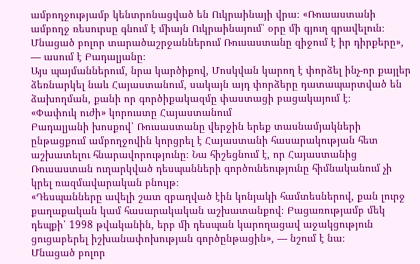ամբողջությամբ կենտրոնացված են Ուկրաինայի վրա։ «Ռուսաստանի ամբողջ ռեսուրսը գնում է միայն Ուկրաինայում՝ օրը մի գյուղ գրավելուն։ Մնացած բոլոր տարածաշրջաններում Ռուսաստանը զիջում է իր դիրքերը», — ասում է Բադալյանը։
Այս պայմաններում, նրա կարծիքով, Մոսկվան կարող է փորձել ինչ-որ քայլեր ձեռնարկել նաև Հայաստանում, սակայն այդ փորձերը դատապարտված են ձախողման, քանի որ գործիքակազմը փաստացի բացակայում է։
«Փափուկ ուժի» կորուստը Հայաստանում
Բադալյանի խոսքով՝ Ռուսաստանը վերջին երեք տասնամյակների ընթացքում ամբողջովին կորցրել է Հայաստանի հասարակության հետ աշխատելու հնարավորությունը։ Նա հիշեցնում է, որ Հայաստանից Ռուսաստան ուղարկված դեսպանների գործունեությունը հիմնականում չի կրել ռազմավարական բնույթ։
«Դեսպանները ավելի շատ զբաղված էին կոնյակի համտեսներով, քան լուրջ քաղաքական կամ հասարակական աշխատանքով։ Բացառությամբ մեկ դեպքի՝ 1998 թվականին, երբ մի դեսպան կարողացավ աջակցություն ցուցաբերել իշխանափոխության գործընթացին», — նշում է նա։
Մնացած բոլոր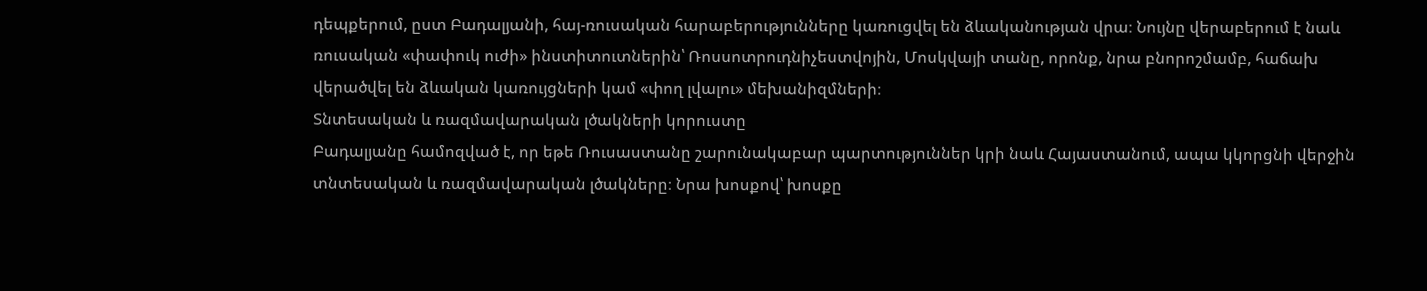դեպքերում, ըստ Բադալյանի, հայ-ռուսական հարաբերությունները կառուցվել են ձևականության վրա։ Նույնը վերաբերում է նաև ռուսական «փափուկ ուժի» ինստիտուտներին՝ Ռոսսոտրուդնիչեստվոյին, Մոսկվայի տանը, որոնք, նրա բնորոշմամբ, հաճախ վերածվել են ձևական կառույցների կամ «փող լվալու» մեխանիզմների։
Տնտեսական և ռազմավարական լծակների կորուստը
Բադալյանը համոզված է, որ եթե Ռուսաստանը շարունակաբար պարտություններ կրի նաև Հայաստանում, ապա կկորցնի վերջին տնտեսական և ռազմավարական լծակները։ Նրա խոսքով՝ խոսքը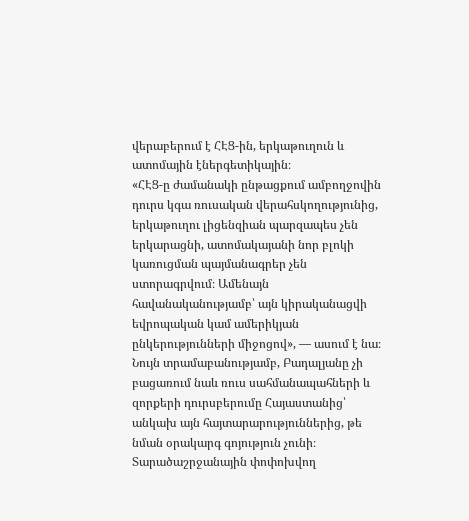վերաբերում է ՀԷՑ-ին, երկաթուղուն և ատոմային էներգետիկային։
«ՀԷՑ-ը ժամանակի ընթացքում ամբողջովին դուրս կգա ռուսական վերահսկողությունից, երկաթուղու լիցենզիան պարզապես չեն երկարացնի, ատոմակայանի նոր բլոկի կառուցման պայմանագրեր չեն ստորագրվում։ Ամենայն հավանականությամբ՝ այն կիրականացվի եվրոպական կամ ամերիկյան ընկերությունների միջոցով», — ասում է նա։
Նույն տրամաբանությամբ, Բադալյանը չի բացառում նաև ռուս սահմանապահների և զորքերի դուրսբերումը Հայաստանից՝ անկախ այն հայտարարություններից, թե նման օրակարգ գոյություն չունի։
Տարածաշրջանային փոփոխվող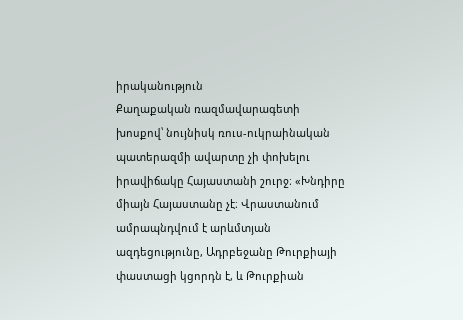իրականություն
Քաղաքական ռազմավարագետի խոսքով՝ նույնիսկ ռուս-ուկրաինական պատերազմի ավարտը չի փոխելու իրավիճակը Հայաստանի շուրջ։ «Խնդիրը միայն Հայաստանը չէ։ Վրաստանում ամրապնդվում է արևմտյան ազդեցությունը, Ադրբեջանը Թուրքիայի փաստացի կցորդն է, և Թուրքիան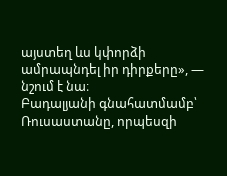այստեղ ևս կփորձի ամրապնդել իր դիրքերը», — նշում է նա։
Բադալյանի գնահատմամբ՝ Ռուսաստանը, որպեսզի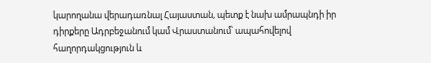կարողանա վերադառնալ Հայաստան, պետք է նախ ամրապնդի իր դիրքերը Ադրբեջանում կամ Վրաստանում՝ ապահովելով հաղորդակցություն և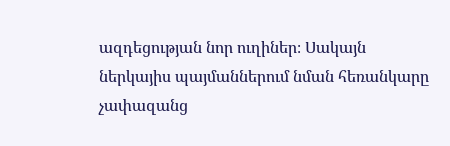ազդեցության նոր ուղիներ։ Սակայն ներկայիս պայմաններում նման հեռանկարը չափազանց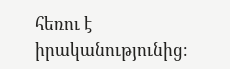հեռու է իրականությունից։